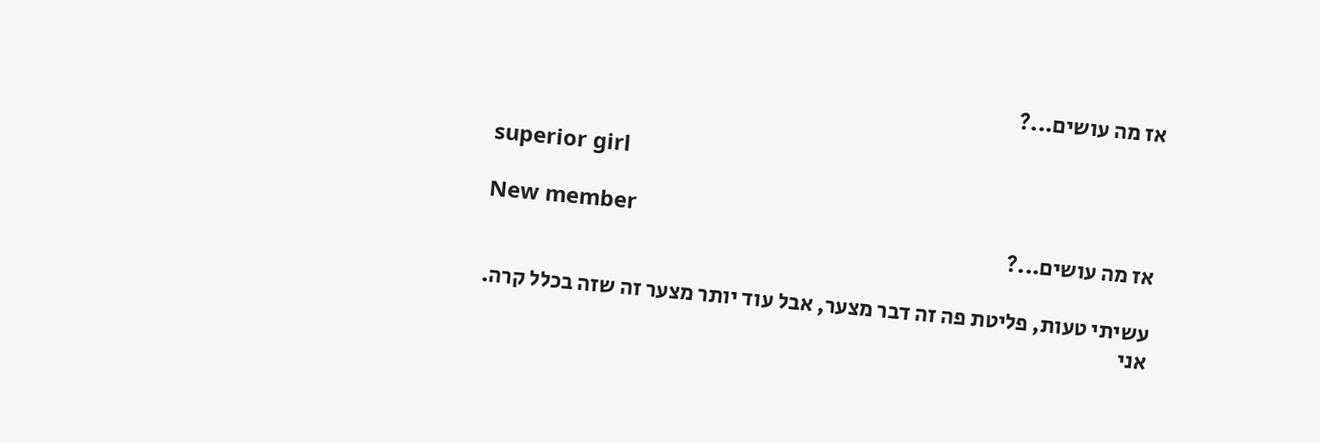אז מה עושים...?

superior girl

New member
אז מה עושים...?

עשיתי טעות, פליטת פה זה דבר מצער, אבל עוד יותר מצער זה שזה בכלל קרה.
אני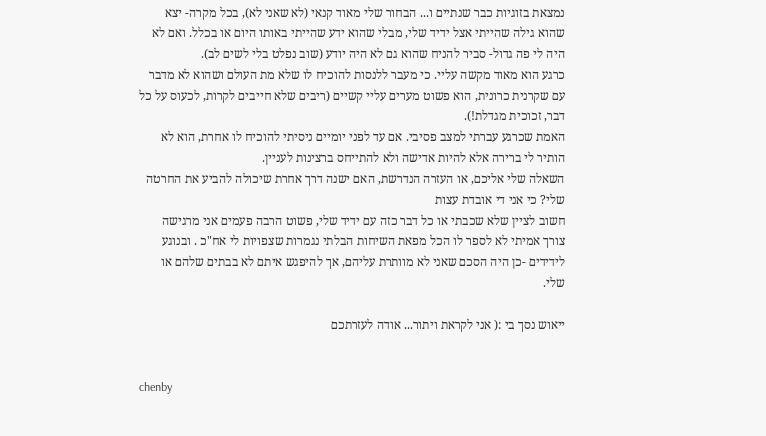נמצאת בזוגיות כבר שנתיים ו... הבחור שלי מאוד קנאי (לא שאני לא), בכל מקרה- יצא שהוא גילה שהייתי אצל ידיד שלי, מבלי שהוא ידע שהייתי באותו היום או בכלל. ואם לא היה לי פה גדול- סביר להניח שהוא גם לא היה יודע (שוב נפלט בלי לשים לב).
כרגע הוא מאוד מקשה עליי. כי מעבר ללנסות להוכיח לו שלא מת העולם ושהוא לא מדבר עם שקרנית כרונית, הוא פשוט מערים עליי קשיים (ריבים שלא חייבים לקרות, לכעוס על כל דבר, זכוכית מגדלת!).
האמת שכרגע עברתי למצב פסיבי. אם עד לפני יומיים ניסיתי להוכיח לו אחרת, הוא לא הותיר לי ברירה אלא להיות אדישה ולא להתייחס ברצינות לעניין.
השאלה שלי אליכם, או העזרה הנדרשת, האם ישנה דרך אחרת שיכולה להביע את החרטה שלי? כי אני די אובדת עצות
חשוב לציין שלא שכבתי או כל דבר כזה עם ידיד שלי, פשוט הרבה פעמים אני מרגישה צורך אמיתי לא לספר לו הכל מפאת השיחות הבלתי נגמרות שצפויות לי אח"כ . ובנוגע לידידים -כן היה הסכם שאני לא מוותרת עליהם, אך להיפגש איתם לא בבתים שלהם או שלי.

ייאוש נסך בי :( אני לקראת ויתור... אודה לעזרתכם


chenby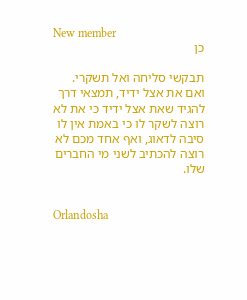New member
כן

תבקשי סליחה ואל תשקרי.
ואם את אצל ידיד, תמצאי דרך להגיד שאת אצל ידיד כי את לא רוצה לשקר לו כי באמת אין לו סיבה לדאוג, ואף אחד מכם לא רוצה להכתיב לשני מי החברים שלו.


Orlandosha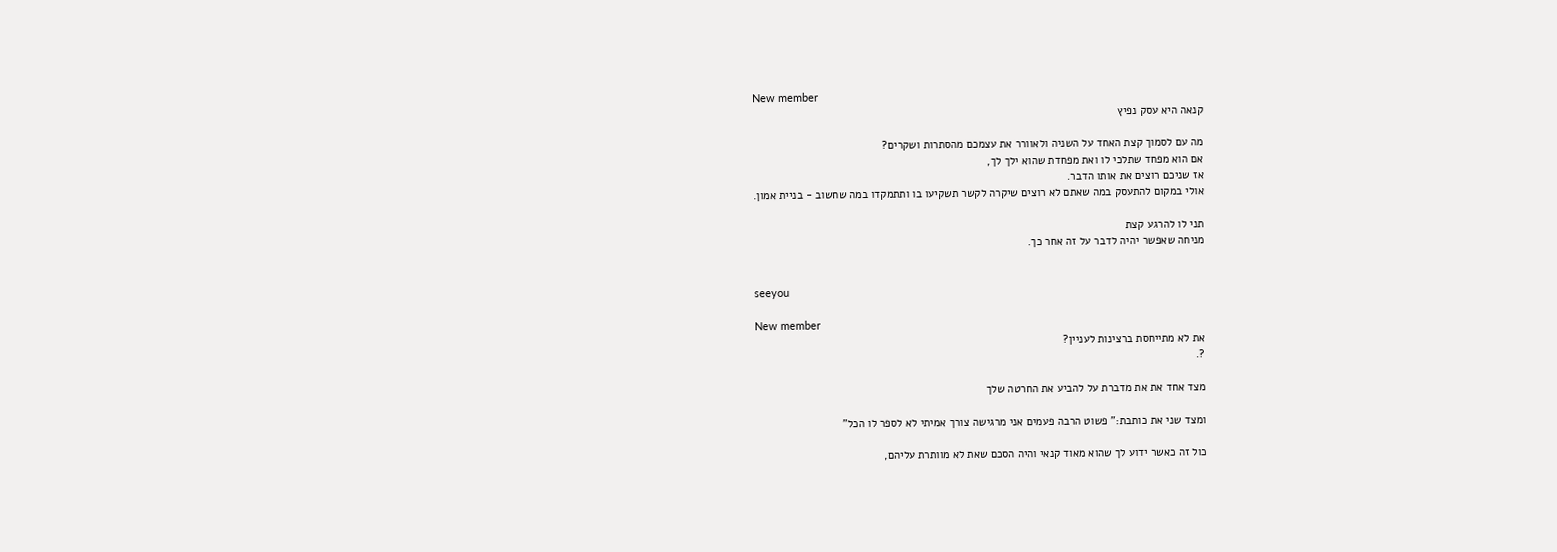New member
קנאה היא עסק נפיץ

מה עם לסמוך קצת האחד על השניה ולאוורר את עצמכם מהסתרות ושקרים?
אם הוא מפחד שתלכי לו ואת מפחדת שהוא ילך לך,
אז שניכם רוצים את אותו הדבר.
אולי במקום להתעסק במה שאתם לא רוצים שיקרה לקשר תשקיעו בו ותתמקדו במה שחשוב - בניית אמון.

תני לו להרגע קצת
מניחה שאפשר יהיה לדבר על זה אחר כך.


seeyou

New member
את לא מתייחסת ברצינות לעניין?
?.

מצד אחד את את מדברת על להביע את החרטה שלך

ומצד שני את כותבת:" פשוט הרבה פעמים אני מרגישה צורך אמיתי לא לספר לו הכל"

כול זה כאשר ידוע לך שהוא מאוד קנאי והיה הסכם שאת לא מוותרת עליהם,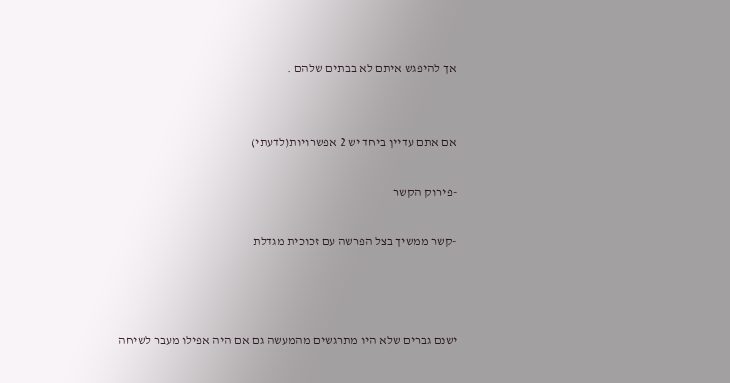אך להיפגש איתם לא בבתים שלהם .


אם אתם עדיין ביחד יש 2 אפשרויות(לדעתי)

-פירוק הקשר

-קשר ממשיך בצל הפרשה עם זכוכית מגדלת



ישנם גברים שלא היו מתרגשים מהמעשה גם אם היה אפילו מעבר לשיחה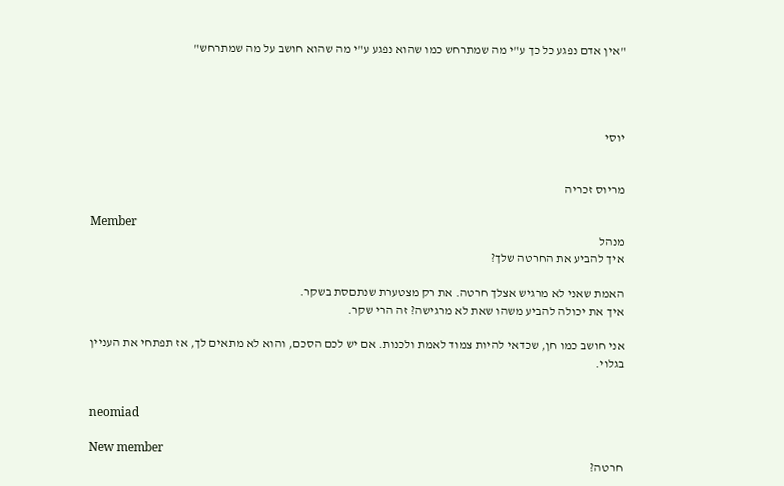"אין אדם נפגע כל כך ע"י מה שמתרחש כמו שהוא נפגע ע"י מה שהוא חושב על מה שמתרחש"




יוסי


מריוס זכריה

Member
מנהל
איך להביע את החרטה שלך?

האמת שאני לא מרגיש אצלך חרטה. את רק מצטערת שנתםסת בשקר.
איך את יכולה להביע משהו שאת לא מרגישה? זה הרי שקר.

אני חושב כמו חן, שכדאי להיות צמוד לאמת ולכנות. אם יש לכם הסכם, והוא לא מתאים לך, אז תפתחי את העניין בגלוי.


neomiad

New member
חרטה?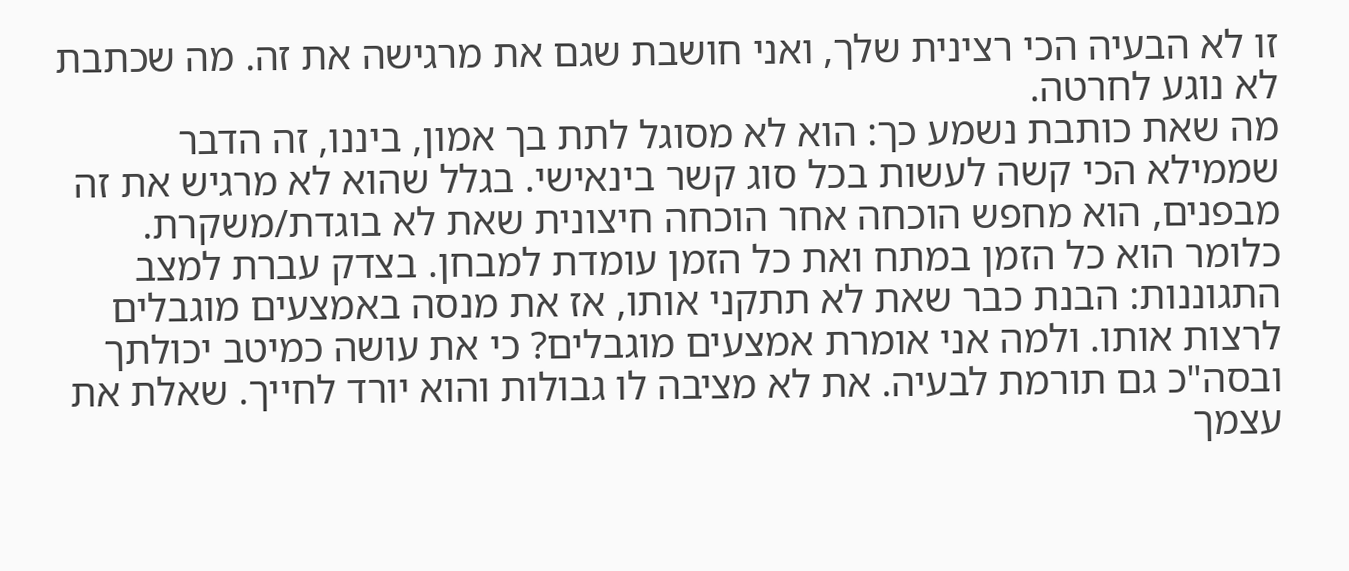זו לא הבעיה הכי רצינית שלך, ואני חושבת שגם את מרגישה את זה. מה שכתבת לא נוגע לחרטה.
מה שאת כותבת נשמע כך: הוא לא מסוגל לתת בך אמון, ביננו, זה הדבר שממילא הכי קשה לעשות בכל סוג קשר בינאישי. בגלל שהוא לא מרגיש את זה מבפנים, הוא מחפש הוכחה אחר הוכחה חיצונית שאת לא בוגדת/משקרת. כלומר הוא כל הזמן במתח ואת כל הזמן עומדת למבחן. בצדק עברת למצב התגוננות: הבנת כבר שאת לא תתקני אותו, אז את מנסה באמצעים מוגבלים לרצות אותו. ולמה אני אומרת אמצעים מוגבלים? כי את עושה כמיטב יכולתך ובסה"כ גם תורמת לבעיה. את לא מציבה לו גבולות והוא יורד לחייך. שאלת את עצמך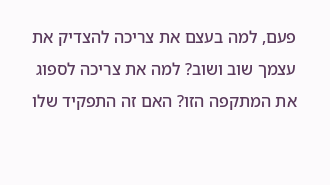פעם, למה בעצם את צריכה להצדיק את עצמך שוב ושוב? למה את צריכה לספוג את המתקפה הזו? האם זה התפקיד שלו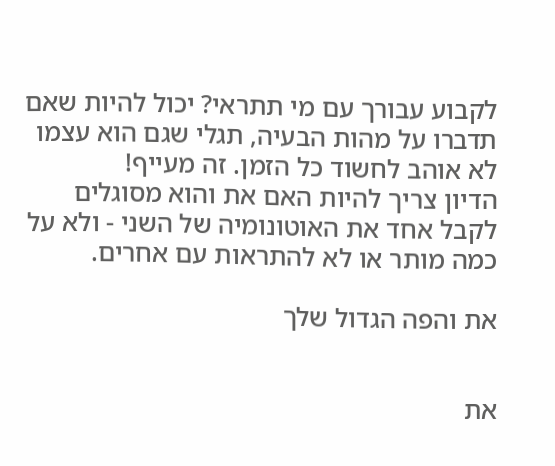לקבוע עבורך עם מי תתראי? יכול להיות שאם תדברו על מהות הבעיה, תגלי שגם הוא עצמו לא אוהב לחשוד כל הזמן. זה מעייף!
הדיון צריך להיות האם את והוא מסוגלים לקבל אחד את האוטונומיה של השני - ולא על כמה מותר או לא להתראות עם אחרים.

את והפה הגדול שלך


את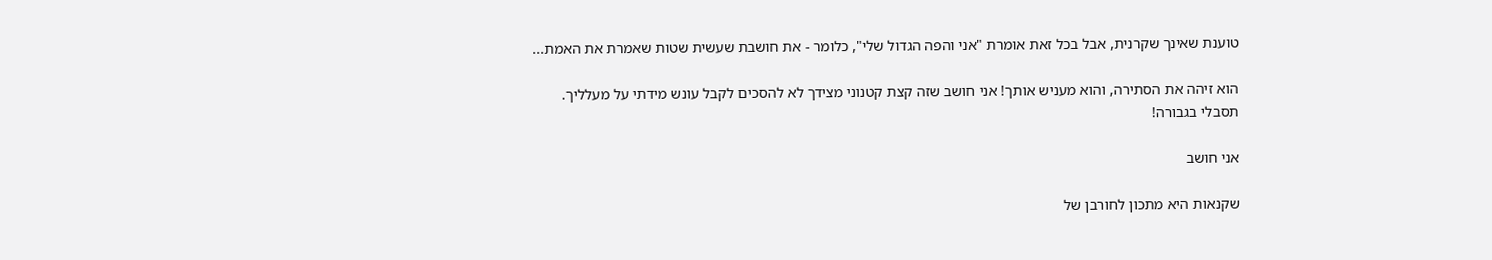טוענת שאינך שקרנית, אבל בכל זאת אומרת "אני והפה הגדול שלי", כלומר - את חושבת שעשית שטות שאמרת את האמת...

הוא זיהה את הסתירה, והוא מעניש אותך! אני חושב שזה קצת קטנוני מצידך לא להסכים לקבל עונש מידתי על מעלליך.
תסבלי בגבורה!

אני חושב

שקנאות היא מתכון לחורבן של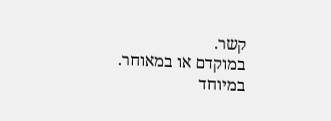קשר.
במוקדם או במאוחר.
במיוחד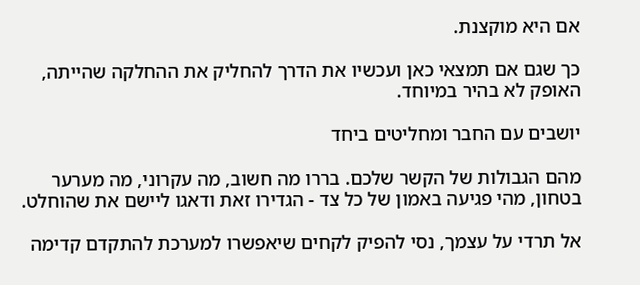אם היא מוקצנת.

כך שגם אם תמצאי כאן ועכשיו את הדרך להחליק את ההחלקה שהייתה, האופק לא בהיר במיוחד.

יושבים עם החבר ומחליטים ביחד

מהם הגבולות של הקשר שלכם. בררו מה חשוב, מה עקרוני, מה מערער בטחון, מהי פגיעה באמון של כל צד - הגדירו זאת ודאגו ליישם את שהוחלט.

אל תרדי על עצמך, נסי להפיק לקחים שיאפשרו למערכת להתקדם קדימה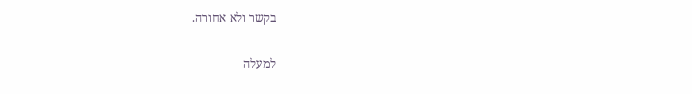בקשר ולא אחורה.

למעלה